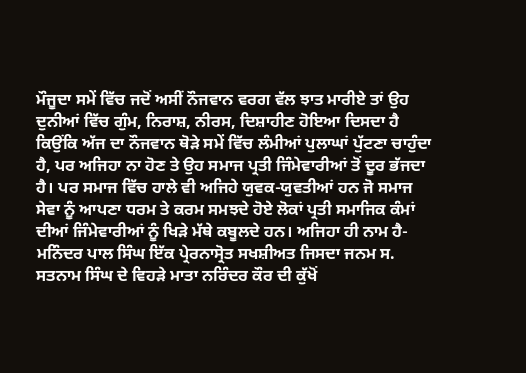ਮੌਜੂਦਾ ਸਮੇਂ ਵਿੱਚ ਜਦੋਂ ਅਸੀਂ ਨੌਜਵਾਨ ਵਰਗ ਵੱਲ ਝਾਤ ਮਾਰੀਏ ਤਾਂ ਉਹ ਦੁਨੀਆਂ ਵਿੱਚ ਗੁੰਮ, ਨਿਰਾਸ਼, ਨੀਰਸ, ਦਿਸ਼ਾਹੀਣ ਹੋਇਆ ਦਿਸਦਾ ਹੈ ਕਿਉਂਕਿ ਅੱਜ ਦਾ ਨੌਜਵਾਨ ਥੋੜੇ ਸਮੇਂ ਵਿੱਚ ਲੰਮੀਆਂ ਪੁਲਾਘਾਂ ਪੁੱਟਣਾ ਚਾਹੁੰਦਾ ਹੈ, ਪਰ ਅਜਿਹਾ ਨਾ ਹੋਣ ਤੇ ਉਹ ਸਮਾਜ ਪ੍ਰਤੀ ਜਿੰਮੇਵਾਰੀਆਂ ਤੋਂ ਦੂਰ ਭੱਜਦਾ ਹੈ। ਪਰ ਸਮਾਜ ਵਿੱਚ ਹਾਲੇ ਵੀ ਅਜਿਹੇ ਯੁਵਕ-ਯੁਵਤੀਆਂ ਹਨ ਜੋ ਸਮਾਜ ਸੇਵਾ ਨੂੰ ਆਪਣਾ ਧਰਮ ਤੇ ਕਰਮ ਸਮਝਦੇ ਹੋਏ ਲੋਕਾਂ ਪ੍ਰਤੀ ਸਮਾਜਿਕ ਕੰਮਾਂ ਦੀਆਂ ਜਿੰਮੇਵਾਰੀਆਂ ਨੂੰ ਖਿੜੇ ਮੱਥੇ ਕਬੂਲਦੇ ਹਨ। ਅਜਿਹਾ ਹੀ ਨਾਮ ਹੈ- ਮਨਿੰਦਰ ਪਾਲ ਸਿੰਘ ਇੱਕ ਪ੍ਰੇਰਨਾਸ੍ਰੋਤ ਸਖਸ਼ੀਅਤ ਜਿਸਦਾ ਜਨਮ ਸ. ਸਤਨਾਮ ਸਿੰਘ ਦੇ ਵਿਹੜੇ ਮਾਤਾ ਨਰਿੰਦਰ ਕੌਰ ਦੀ ਕੁੱਖੋਂ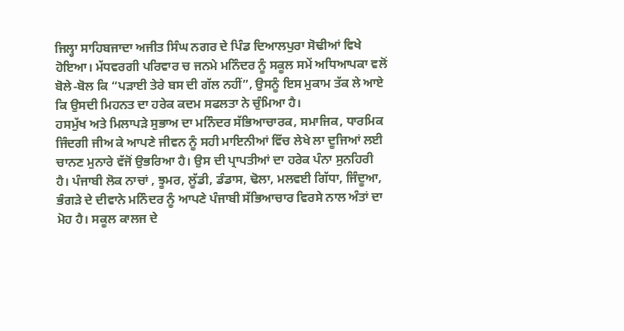ਜਿਲ੍ਹਾ ਸਾਹਿਬਜਾਦਾ ਅਜੀਤ ਸਿੰਘ ਨਗਰ ਦੇ ਪਿੰਡ ਦਿਆਲਪੁਰਾ ਸੋਢੀਆਂ ਵਿਖੇ ਹੋਇਆ। ਮੱਧਵਰਗੀ ਪਰਿਵਾਰ ਚ ਜਨਮੇ ਮਨਿੰਦਰ ਨੂੰ ਸਕੂਲ ਸਮੇਂ ਅਧਿਆਪਕਾ ਵਲੋਂ ਬੋਲੇ-ਬੋਲ ਕਿ “ਪੜਾਈ ਤੇਰੇ ਬਸ ਦੀ ਗੱਲ ਨਹੀਂ”, ਉਸਨੂੰ ਇਸ ਮੁਕਾਮ ਤੱਕ ਲੇ ਆਏ ਕਿ ਉਸਦੀ ਮਿਹਨਤ ਦਾ ਹਰੇਕ ਕਦਮ ਸਫਲਤਾ ਨੇ ਚੁੰਮਿਆ ਹੈ।
ਹਸਮੁੱਖ ਅਤੇ ਮਿਲਾਪੜੇ ਸੁਭਾਅ ਦਾ ਮਨਿੰਦਰ ਸੱਭਿਆਚਾਰਕ, ਸਮਾਜਿਕ, ਧਾਰਮਿਕ ਜਿੰਦਗੀ ਜੀਅ ਕੇ ਆਪਣੇ ਜੀਵਨ ਨੂੰ ਸਹੀ ਮਾਇਨੀਆਂ ਵਿੱਚ ਲੇਖੇ ਲਾ ਦੂਜਿਆਂ ਲਈ ਚਾਨਣ ਮੁਨਾਰੇ ਵੱਜੋਂ ਉਭਰਿਆ ਹੈ। ਉਸ ਦੀ ਪ੍ਰਾਪਤੀਆਂ ਦਾ ਹਰੇਕ ਪੰਨਾ ਸੁਨਹਿਰੀ ਹੈ। ਪੰਜਾਬੀ ਲੋਕ ਨਾਚਾਂ , ਝੂਮਰ, ਲੂੱਡੀ, ਡੰਡਾਸ, ਢੋਲਾ, ਮਲਵਈ ਗਿੱਧਾ, ਜਿੰਦੂਆ, ਭੰਗੜੇ ਦੇ ਦੀਵਾਨੇ ਮਨਿੰਦਰ ਨੂੰ ਆਪਣੇ ਪੰਜਾਬੀ ਸੱਭਿਆਚਾਰ ਵਿਰਸੇ ਨਾਲ ਅੰਤਾਂ ਦਾ ਮੋਹ ਹੈ। ਸਕੂਲ ਕਾਲਜ ਦੇ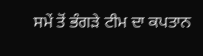ਸਮੇਂ ਤੋਂ ਭੰਗੜੇ ਟੀਮ ਦਾ ਕਪਤਾਨ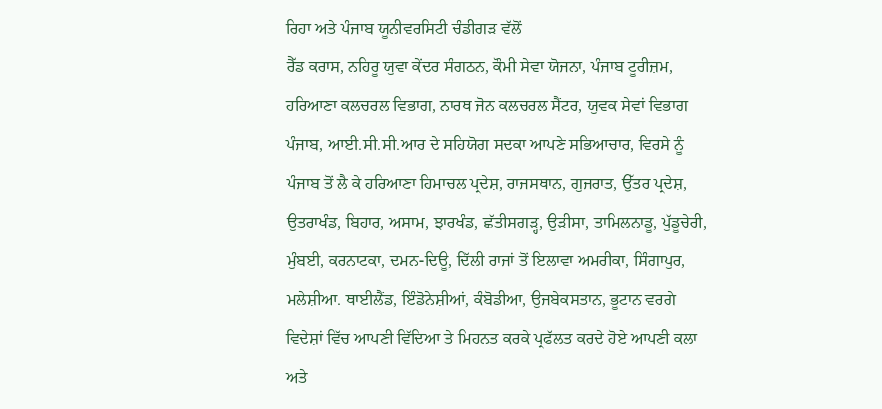ਰਿਹਾ ਅਤੇ ਪੰਜਾਬ ਯੂਨੀਵਰਸਿਟੀ ਚੰਡੀਗੜ ਵੱਲੋਂ
ਰੈੱਡ ਕਰਾਸ, ਨਹਿਰੂ ਯੁਵਾ ਕੇਂਦਰ ਸੰਗਠਨ, ਕੌਮੀ ਸੇਵਾ ਯੋਜਨਾ, ਪੰਜਾਬ ਟੂਰੀਜ਼ਮ, ਹਰਿਆਣਾ ਕਲਚਰਲ ਵਿਭਾਗ, ਨਾਰਥ ਜੋਨ ਕਲਚਰਲ ਸੈਂਟਰ, ਯੁਵਕ ਸੇਵਾਂ ਵਿਭਾਗ ਪੰਜਾਬ, ਆਈ.ਸੀ.ਸੀ.ਆਰ ਦੇ ਸਹਿਯੋਗ ਸਦਕਾ ਆਪਣੇ ਸਭਿਆਚਾਰ, ਵਿਰਸੇ ਨੂੰ ਪੰਜਾਬ ਤੋਂ ਲੈ ਕੇ ਹਰਿਆਣਾ ਹਿਮਾਚਲ ਪ੍ਰਦੇਸ਼, ਰਾਜਸਥਾਨ, ਗੁਜਰਾਤ, ਉੱਤਰ ਪ੍ਰਦੇਸ਼, ਉਤਰਾਖੰਡ, ਬਿਹਾਰ, ਅਸਾਮ, ਝਾਰਖੰਡ, ਛੱਤੀਸਗੜ੍ਹ, ਉੜੀਸਾ, ਤਾਮਿਲਨਾਡੂ, ਪੁੱਡੂਚੇਰੀ, ਮੁੰਬਈ, ਕਰਨਾਟਕਾ, ਦਮਨ-ਦਿਊ, ਦਿੱਲੀ ਰਾਜਾਂ ਤੋਂ ਇਲਾਵਾ ਅਮਰੀਕਾ, ਸਿੰਗਾਪੁਰ, ਮਲੇਸ਼ੀਆ. ਥਾਈਲੈਂਡ, ਇੰਡੋਨੇਸ਼ੀਆਂ, ਕੰਬੋਡੀਆ, ਉਜਬੇਕਸਤਾਨ, ਭੂਟਾਨ ਵਰਗੇ ਵਿਦੇਸ਼ਾਂ ਵਿੱਚ ਆਪਣੀ ਵਿੱਦਿਆ ਤੇ ਮਿਹਨਤ ਕਰਕੇ ਪ੍ਰਫੱਲਤ ਕਰਦੇ ਹੋਏ ਆਪਣੀ ਕਲਾ ਅਤੇ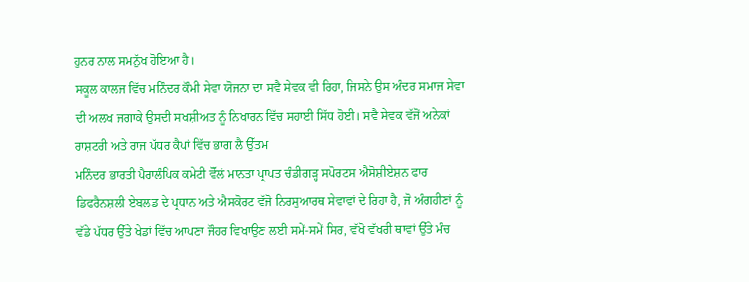ਹੁਨਰ ਨਾਲ ਸਮਨੁੱਖ ਹੋਇਆ ਹੈ।
ਸਕੂਲ ਕਾਲਜ ਵਿੱਚ ਮਨਿੰਦਰ ਕੌਮੀ ਸੇਵਾ ਯੋਜਨਾ ਦਾ ਸਵੈ ਸੇਵਕ ਵੀ ਰਿਹਾ, ਜਿਸਨੇ ਉਸ ਅੰਦਰ ਸਮਾਜ ਸੇਵਾ ਦੀ ਅਲਖ ਜਗਾਕੇ ਉਸਦੀ ਸਖਸ਼ੀਅਤ ਨੂੰ ਨਿਖਾਰਨ ਵਿੱਚ ਸਹਾਈ ਸਿੱਧ ਹੋਈ। ਸਵੈ ਸੇਵਕ ਵੱਜੋਂ ਅਨੇਕਾਂ ਰਾਸ਼ਟਰੀ ਅਤੇ ਰਾਜ ਪੱਧਰ ਕੈਪਾਂ ਵਿੱਚ ਭਾਗ ਲੈ ਉੱਤਮ
ਮਨਿੰਦਰ ਭਾਰਤੀ ਪੈਰਾਲੰਪਿਕ ਕਮੇਟੀ ਵੋੱਲਂ ਮਾਨਤਾ ਪ੍ਰਾਪਤ ਚੰਡੀਗੜ੍ਹ ਸਪੋਰਟਸ ਐਸੋਸ਼ੀਏਸ਼ਨ ਫਾਰ ਡਿਫਰੈਨਸ਼ਲੀ ਏਬਲਡ ਦੇ ਪ੍ਰਧਾਨ ਅਤੇ ਐਸਕੋਰਟ ਵੱਜੋ ਨਿਰਸੁਆਰਥ ਸੇਵਾਵਾਂ ਦੇ ਰਿਹਾ ਹੈ, ਜੋ ਅੰਗਹੀਣਾਂ ਨੂੰ ਵੱਡੇ ਪੱਧਰ ਉੱਤੇ ਖੇਡਾਂ ਵਿੱਚ ਆਪਣਾ ਜੌਹਰ ਵਿਖਾਉਣ ਲਈ ਸਮੇਂ-ਸਮੇਂ ਸਿਰ, ਵੱਖੋ ਵੱਖਰੀ ਥਾਵਾਂ ਉੱਤੇ ਮੰਚ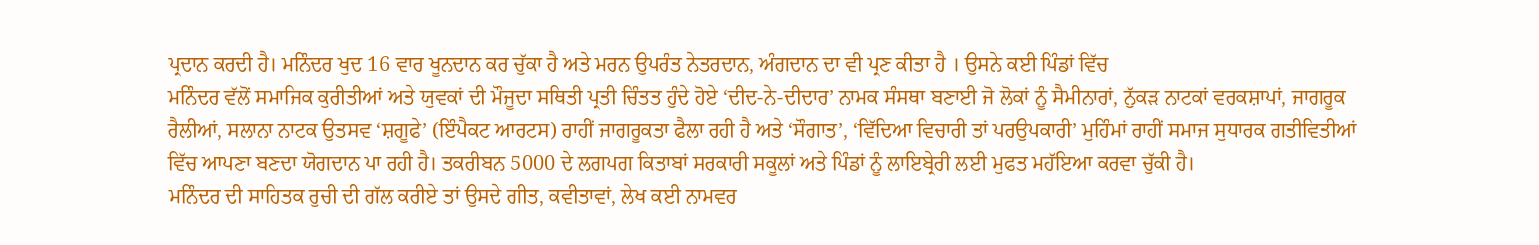ਪ੍ਰਦਾਨ ਕਰਦੀ ਹੈ। ਮਨਿੰਦਰ ਖੁਦ 16 ਵਾਰ ਖੂਨਦਾਨ ਕਰ ਚੁੱਕਾ ਹੈ ਅਤੇ ਮਰਨ ਉਪਰੰਤ ਨੇਤਰਦਾਨ, ਅੰਗਦਾਨ ਦਾ ਵੀ ਪ੍ਰਣ ਕੀਤਾ ਹੈ । ਉਸਨੇ ਕਈ ਪਿੰਡਾਂ ਵਿੱਚ
ਮਨਿੰਦਰ ਵੱਲੋਂ ਸਮਾਜਿਕ ਕੁਰੀਤੀਆਂ ਅਤੇ ਯੁਵਕਾਂ ਦੀ ਮੌਜੂਦਾ ਸਥਿਤੀ ਪ੍ਰਤੀ ਚਿੰਤਤ ਹੁੰਦੇ ਹੋਏ ‘ਦੀਦ-ਨੇ-ਦੀਦਾਰ’ ਨਾਮਕ ਸੰਸਥਾ ਬਣਾਈ ਜੋ ਲੋਕਾਂ ਨੂੰ ਸੈਮੀਨਾਰਾਂ, ਨੁੱਕੜ ਨਾਟਕਾਂ ਵਰਕਸ਼ਾਪਾਂ, ਜਾਗਰੂਕ ਰੈਲੀਆਂ, ਸਲਾਨਾ ਨਾਟਕ ਉਤਸਵ ‘ਸ਼ਗੂਫੇ’ (ਇੰਪੈਕਟ ਆਰਟਸ) ਰਾਹੀਂ ਜਾਗਰੂਕਤਾ ਫੈਲਾ ਰਹੀ ਹੈ ਅਤੇ ‘ਸੌਗਾਤ’, ‘ਵਿੱਦਿਆ ਵਿਚਾਰੀ ਤਾਂ ਪਰਉਪਕਾਰੀ’ ਮੁਹਿੰਮਾਂ ਰਾਹੀਂ ਸਮਾਜ ਸੁਧਾਰਕ ਗਤੀਵਿਤੀਆਂ ਵਿੱਚ ਆਪਣਾ ਬਣਦਾ ਯੋਗਦਾਨ ਪਾ ਰਹੀ ਹੈ। ਤਕਰੀਬਨ 5000 ਦੇ ਲਗਪਗ ਕਿਤਾਬਾਂ ਸਰਕਾਰੀ ਸਕੂਲਾਂ ਅਤੇ ਪਿੰਡਾਂ ਨੂੰ ਲਾਇਬ੍ਰੇਰੀ ਲਈ ਮੁਫਤ ਮਹੱਇਆ ਕਰਵਾ ਚੁੱਕੀ ਹੈ।
ਮਨਿੰਦਰ ਦੀ ਸਾਹਿਤਕ ਰੁਚੀ ਦੀ ਗੱਲ ਕਰੀਏ ਤਾਂ ਉਸਦੇ ਗੀਤ, ਕਵੀਤਾਵਾਂ, ਲੇਖ ਕਈ ਨਾਮਵਰ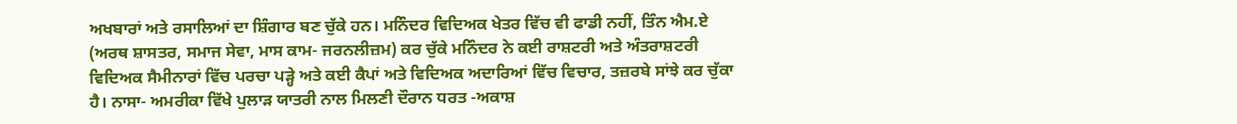ਅਖਬਾਰਾਂ ਅਤੇ ਰਸਾਲਿਆਂ ਦਾ ਸ਼ਿੰਗਾਰ ਬਣ ਚੁੱਕੇ ਹਨ। ਮਨਿੰਦਰ ਵਿਦਿਅਕ ਖੇਤਰ ਵਿੱਚ ਵੀ ਫਾਡੀ ਨਹੀਂ, ਤਿੰਨ ਐਮ.ਏ (ਅਰਥ ਸ਼ਾਸਤਰ, ਸਮਾਜ ਸੇਵਾ, ਮਾਸ ਕਾਮ- ਜਰਨਲੀਜ਼ਮ) ਕਰ ਚੁੱਕੇ ਮਨਿੰਦਰ ਨੇ ਕਈ ਰਾਸ਼ਟਰੀ ਅਤੇ ਅੰਤਰਾਸ਼ਟਰੀ ਵਿਦਿਅਕ ਸੈਮੀਨਾਰਾਂ ਵਿੱਚ ਪਰਚਾ ਪੜ੍ਹੇ ਅਤੇ ਕਈ ਕੈਪਾਂ ਅਤੇ ਵਿਦਿਅਕ ਅਦਾਰਿਆਂ ਵਿੱਚ ਵਿਚਾਰ, ਤਜ਼ਰਬੇ ਸਾਂਝੇ ਕਰ ਚੁੱਕਾ ਹੈ। ਨਾਸਾ- ਅਮਰੀਕਾ ਵਿੱਖੇ ਪੁਲਾੜ ਯਾਤਰੀ ਨਾਲ ਮਿਲਣੀ ਦੌਰਾਨ ਧਰਤ -ਅਕਾਸ਼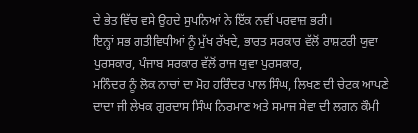ਦੇ ਭੇਤ ਵਿੱਚ ਵਸੇ ਉਹਦੇ ਸੁਪਨਿਆਂ ਨੇ ਇੱਕ ਨਵੀਂ ਪਰਵਾਜ਼ ਭਰੀ।
ਇਨ੍ਹਾਂ ਸਭ ਗਤੀਵਿਧੀਆਂ ਨੂੰ ਮੁੱਖ ਰੱਖਦੇ, ਭਾਰਤ ਸਰਕਾਰ ਵੱਲੋਂ ਰਾਸ਼ਟਰੀ ਯੁਵਾ ਪੁਰਸਕਾਰ, ਪੰਜਾਬ ਸਰਕਾਰ ਵੱਲੋਂ ਰਾਜ ਯੁਵਾ ਪੁਰਸਕਾਰ,
ਮਨਿੰਦਰ ਨੂੰ ਲੋਕ ਨਾਚਾਂ ਦਾ ਮੋਹ ਹਰਿੰਦਰ ਪਾਲ ਸਿੰਘ, ਲਿਖਣ ਦੀ ਚੇਟਕ ਆਪਣੇ ਦਾਦਾ ਜੀ ਲੇਖਕ ਗੁਰਦਾਸ ਸਿੰਘ ਨਿਰਮਾਣ ਅਤੇ ਸਮਾਜ ਸੇਵਾ ਦੀ ਲਗਨ ਕੌਮੀ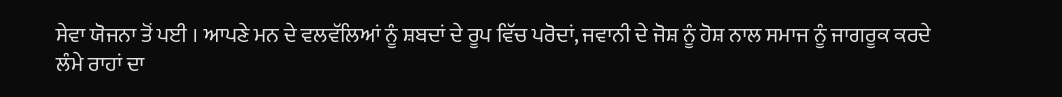ਸੇਵਾ ਯੋਜਨਾ ਤੋਂ ਪਈ । ਆਪਣੇ ਮਨ ਦੇ ਵਲਵੱਲਿਆਂ ਨੂੰ ਸ਼ਬਦਾਂ ਦੇ ਰੂਪ ਵਿੱਚ ਪਰੋਦਾਂ, ਜਵਾਨੀ ਦੇ ਜੋਸ਼ ਨੂੰ ਹੋਸ਼ ਨਾਲ ਸਮਾਜ ਨੂੰ ਜਾਗਰੂਕ ਕਰਦੇ ਲੰਮੇ ਰਾਹਾਂ ਦਾ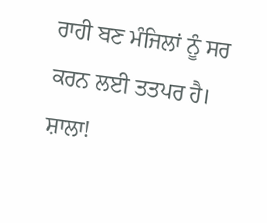ਰਾਹੀ ਬਣ ਮੰਜਿਲਾਂ ਨੂੰ ਸਰ ਕਰਨ ਲਈ ਤਤਪਰ ਹੈ। ਸ਼ਾਲਾ!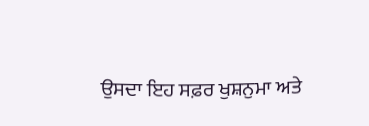ਉਸਦਾ ਇਹ ਸਫ਼ਰ ਖੁਸ਼ਨੁਮਾ ਅਤੇ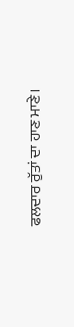ਫਲਦਾਰ ਰੁੱਤਾਂ ਦਾ ਹਾਣ ਮਾਣੇ।